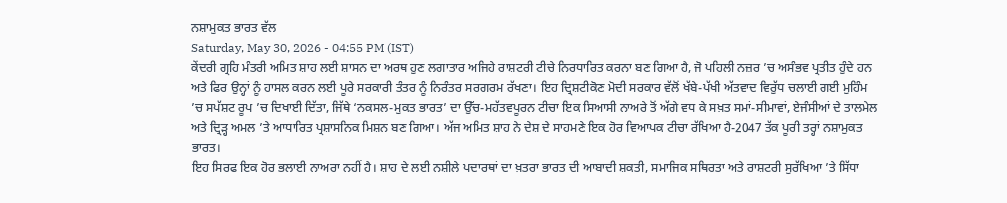ਨਸ਼ਾਮੁਕਤ ਭਾਰਤ ਵੱਲ
Saturday, May 30, 2026 - 04:55 PM (IST)
ਕੇਂਦਰੀ ਗ੍ਰਹਿ ਮੰਤਰੀ ਅਮਿਤ ਸ਼ਾਹ ਲਈ ਸ਼ਾਸਨ ਦਾ ਅਰਥ ਹੁਣ ਲਗਾਤਾਰ ਅਜਿਹੇ ਰਾਸ਼ਟਰੀ ਟੀਚੇ ਨਿਰਧਾਰਿਤ ਕਰਨਾ ਬਣ ਗਿਆ ਹੈ, ਜੋ ਪਹਿਲੀ ਨਜ਼ਰ ’ਚ ਅਸੰਭਵ ਪ੍ਰਤੀਤ ਹੁੰਦੇ ਹਨ ਅਤੇ ਫਿਰ ਉਨ੍ਹਾਂ ਨੂੰ ਹਾਸਲ ਕਰਨ ਲਈ ਪੂਰੇ ਸਰਕਾਰੀ ਤੰਤਰ ਨੂੰ ਨਿਰੰਤਰ ਸਰਗਰਮ ਰੱਖਣਾ। ਇਹ ਦ੍ਰਿਸ਼ਟੀਕੋਣ ਮੋਦੀ ਸਰਕਾਰ ਵੱਲੋਂ ਖੱਬੇ-ਪੱਖੀ ਅੱਤਵਾਦ ਵਿਰੁੱਧ ਚਲਾਈ ਗਈ ਮੁਹਿੰਮ ’ਚ ਸਪੱਸ਼ਟ ਰੂਪ ’ਚ ਦਿਖਾਈ ਦਿੱਤਾ, ਜਿੱਥੇ ‘ਨਕਸਲ-ਮੁਕਤ ਭਾਰਤ’ ਦਾ ਉੱਚ-ਮਹੱਤਵਪੂਰਨ ਟੀਚਾ ਇਕ ਸਿਆਸੀ ਨਾਅਰੇ ਤੋਂ ਅੱਗੇ ਵਧ ਕੇ ਸਖ਼ਤ ਸਮਾਂ-ਸੀਮਾਵਾਂ, ਏਜੰਸੀਆਂ ਦੇ ਤਾਲਮੇਲ ਅਤੇ ਦ੍ਰਿੜ੍ਹ ਅਮਲ ’ਤੇ ਆਧਾਰਿਤ ਪ੍ਰਸ਼ਾਸਨਿਕ ਮਿਸ਼ਨ ਬਣ ਗਿਆ। ਅੱਜ ਅਮਿਤ ਸ਼ਾਹ ਨੇ ਦੇਸ਼ ਦੇ ਸਾਹਮਣੇ ਇਕ ਹੋਰ ਵਿਆਪਕ ਟੀਚਾ ਰੱਖਿਆ ਹੈ-2047 ਤੱਕ ਪੂਰੀ ਤਰ੍ਹਾਂ ਨਸ਼ਾਮੁਕਤ ਭਾਰਤ।
ਇਹ ਸਿਰਫ ਇਕ ਹੋਰ ਭਲਾਈ ਨਾਅਰਾ ਨਹੀਂ ਹੈ। ਸ਼ਾਹ ਦੇ ਲਈ ਨਸ਼ੀਲੇ ਪਦਾਰਥਾਂ ਦਾ ਖ਼ਤਰਾ ਭਾਰਤ ਦੀ ਆਬਾਦੀ ਸ਼ਕਤੀ, ਸਮਾਜਿਕ ਸਥਿਰਤਾ ਅਤੇ ਰਾਸ਼ਟਰੀ ਸੁਰੱਖਿਆ ’ਤੇ ਸਿੱਧਾ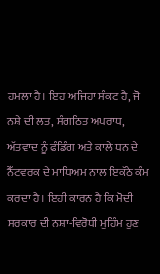ਹਮਲਾ ਹੈ। ਇਹ ਅਜਿਹਾ ਸੰਕਟ ਹੈ, ਜੋ ਨਸ਼ੇ ਦੀ ਲਤ, ਸੰਗਠਿਤ ਅਪਰਾਧ, ਅੱਤਵਾਦ ਨੂੰ ਫੰਡਿੰਗ ਅਤੇ ਕਾਲੇ ਧਨ ਦੇ ਨੈੱਟਵਰਕ ਦੇ ਮਾਧਿਅਮ ਨਾਲ ਇਕੱਠੇ ਕੰਮ ਕਰਦਾ ਹੈ। ਇਹੀ ਕਾਰਨ ਹੈ ਕਿ ਮੋਦੀ ਸਰਕਾਰ ਦੀ ਨਸ਼ਾ-ਵਿਰੋਧੀ ਮੁਹਿੰਮ ਹੁਣ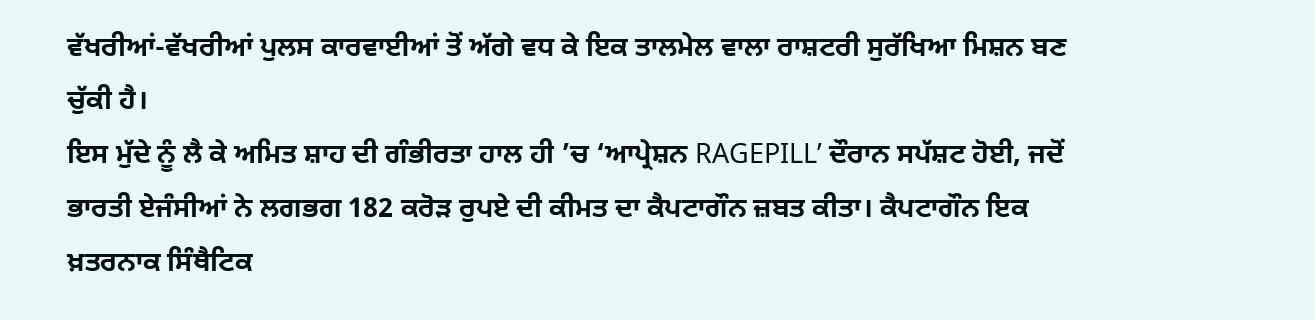ਵੱਖਰੀਆਂ-ਵੱਖਰੀਆਂ ਪੁਲਸ ਕਾਰਵਾਈਆਂ ਤੋਂ ਅੱਗੇ ਵਧ ਕੇ ਇਕ ਤਾਲਮੇਲ ਵਾਲਾ ਰਾਸ਼ਟਰੀ ਸੁਰੱਖਿਆ ਮਿਸ਼ਨ ਬਣ ਚੁੱਕੀ ਹੈ।
ਇਸ ਮੁੱਦੇ ਨੂੰ ਲੈ ਕੇ ਅਮਿਤ ਸ਼ਾਹ ਦੀ ਗੰਭੀਰਤਾ ਹਾਲ ਹੀ ’ਚ ‘ਆਪ੍ਰੇਸ਼ਨ RAGEPILL’ ਦੌਰਾਨ ਸਪੱਸ਼ਟ ਹੋਈ, ਜਦੋਂ ਭਾਰਤੀ ਏਜੰਸੀਆਂ ਨੇ ਲਗਭਗ 182 ਕਰੋੜ ਰੁਪਏ ਦੀ ਕੀਮਤ ਦਾ ਕੈਪਟਾਗੌਨ ਜ਼ਬਤ ਕੀਤਾ। ਕੈਪਟਾਗੌਨ ਇਕ ਖ਼ਤਰਨਾਕ ਸਿੰਥੈਟਿਕ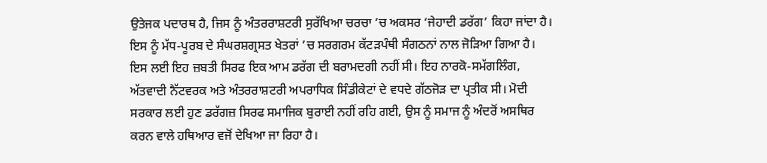ਉਤੇਜਕ ਪਦਾਰਥ ਹੈ, ਜਿਸ ਨੂੰ ਅੰਤਰਰਾਸ਼ਟਰੀ ਸੁਰੱਖਿਆ ਚਰਚਾ ’ਚ ਅਕਸਰ ‘ਜੇਹਾਦੀ ਡਰੱਗ’ ਕਿਹਾ ਜਾਂਦਾ ਹੈ। ਇਸ ਨੂੰ ਮੱਧ-ਪੂਰਬ ਦੇ ਸੰਘਰਸ਼ਗ੍ਰਸਤ ਖੇਤਰਾਂ ’ਚ ਸਰਗਰਮ ਕੱਟੜਪੰਥੀ ਸੰਗਠਨਾਂ ਨਾਲ ਜੋੜਿਆ ਗਿਆ ਹੈ। ਇਸ ਲਈ ਇਹ ਜ਼ਬਤੀ ਸਿਰਫ ਇਕ ਆਮ ਡਰੱਗ ਦੀ ਬਰਾਮਦਗੀ ਨਹੀਂ ਸੀ। ਇਹ ਨਾਰਕੋ-ਸਮੱਗਲਿੰਗ, ਅੱਤਵਾਦੀ ਨੈੱਟਵਰਕ ਅਤੇ ਅੰਤਰਰਾਸ਼ਟਰੀ ਅਪਰਾਧਿਕ ਸਿੰਡੀਕੇਟਾਂ ਦੇ ਵਧਦੇ ਗੱਠਜੋੜ ਦਾ ਪ੍ਰਤੀਕ ਸੀ। ਮੋਦੀ ਸਰਕਾਰ ਲਈ ਹੁਣ ਡਰੱਗਜ਼ ਸਿਰਫ ਸਮਾਜਿਕ ਬੁਰਾਈ ਨਹੀਂ ਰਹਿ ਗਈ, ਉਸ ਨੂੰ ਸਮਾਜ ਨੂੰ ਅੰਦਰੋਂ ਅਸਥਿਰ ਕਰਨ ਵਾਲੇ ਹਥਿਆਰ ਵਜੋਂ ਦੇਖਿਆ ਜਾ ਰਿਹਾ ਹੈ।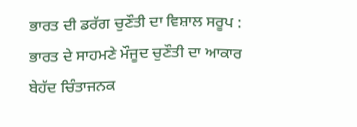ਭਾਰਤ ਦੀ ਡਰੱਗ ਚੁਣੌਤੀ ਦਾ ਵਿਸ਼ਾਲ ਸਰੂਪ : ਭਾਰਤ ਦੇ ਸਾਹਮਣੇ ਮੌਜੂਦ ਚੁਣੌਤੀ ਦਾ ਆਕਾਰ ਬੇਹੱਦ ਚਿੰਤਾਜਨਕ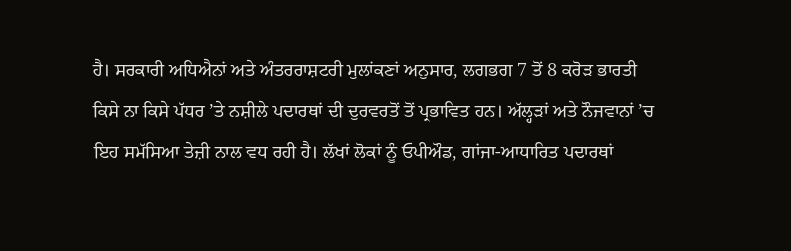ਹੈ। ਸਰਕਾਰੀ ਅਧਿਐਨਾਂ ਅਤੇ ਅੰਤਰਰਾਸ਼ਟਰੀ ਮੁਲਾਂਕਣਾਂ ਅਨੁਸਾਰ, ਲਗਭਗ 7 ਤੋਂ 8 ਕਰੋੜ ਭਾਰਤੀ ਕਿਸੇ ਨਾ ਕਿਸੇ ਪੱਧਰ ’ਤੇ ਨਸ਼ੀਲੇ ਪਦਾਰਥਾਂ ਦੀ ਦੁਰਵਰਤੋਂ ਤੋਂ ਪ੍ਰਭਾਵਿਤ ਹਨ। ਅੱਲ੍ਹੜਾਂ ਅਤੇ ਨੌਜਵਾਨਾਂ ’ਚ ਇਹ ਸਮੱਸਿਆ ਤੇਜ਼ੀ ਨਾਲ ਵਧ ਰਹੀ ਹੈ। ਲੱਖਾਂ ਲੋਕਾਂ ਨੂੰ ਓਪੀਔਡ, ਗਾਂਜਾ-ਆਧਾਰਿਤ ਪਦਾਰਥਾਂ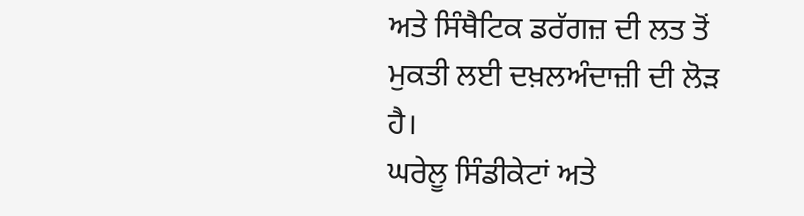ਅਤੇ ਸਿੰਥੈਟਿਕ ਡਰੱਗਜ਼ ਦੀ ਲਤ ਤੋਂ ਮੁਕਤੀ ਲਈ ਦਖ਼ਲਅੰਦਾਜ਼ੀ ਦੀ ਲੋੜ ਹੈ।
ਘਰੇਲੂ ਸਿੰਡੀਕੇਟਾਂ ਅਤੇ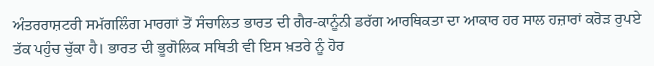ਅੰਤਰਰਾਸ਼ਟਰੀ ਸਮੱਗਲਿੰਗ ਮਾਰਗਾਂ ਤੋਂ ਸੰਚਾਲਿਤ ਭਾਰਤ ਦੀ ਗੈਰ-ਕਾਨੂੰਨੀ ਡਰੱਗ ਆਰਥਿਕਤਾ ਦਾ ਆਕਾਰ ਹਰ ਸਾਲ ਹਜ਼ਾਰਾਂ ਕਰੋੜ ਰੁਪਏ ਤੱਕ ਪਹੁੰਚ ਚੁੱਕਾ ਹੈ। ਭਾਰਤ ਦੀ ਭੂਗੋਲਿਕ ਸਥਿਤੀ ਵੀ ਇਸ ਖ਼ਤਰੇ ਨੂੰ ਹੋਰ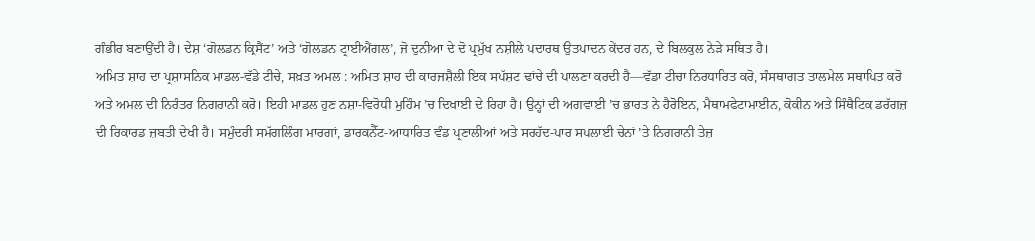ਗੰਭੀਰ ਬਣਾਉਂਦੀ ਹੈ। ਦੇਸ਼ ‘ਗੋਲਡਨ ਕ੍ਰਿਸੈਂਟ’ ਅਤੇ ‘ਗੋਲਡਨ ਟ੍ਰਾਈਐਂਗਲ’, ਜੋ ਦੁਨੀਆ ਦੇ ਦੋ ਪ੍ਰਮੁੱਖ ਨਸ਼ੀਲੇ ਪਦਾਰਥ ਉਤਪਾਦਨ ਕੇਂਦਰ ਹਨ, ਦੇ ਬਿਲਕੁਲ ਨੇੜੇ ਸਥਿਤ ਹੈ।
ਅਮਿਤ ਸ਼ਾਹ ਦਾ ਪ੍ਰਸ਼ਾਸਨਿਕ ਮਾਡਲ-ਵੱਡੇ ਟੀਚੇ, ਸਖ਼ਤ ਅਮਲ : ਅਮਿਤ ਸ਼ਾਹ ਦੀ ਕਾਰਜਸ਼ੈਲੀ ਇਕ ਸਪੱਸ਼ਟ ਢਾਂਚੇ ਦੀ ਪਾਲਣਾ ਕਰਦੀ ਹੈ—ਵੱਡਾ ਟੀਚਾ ਨਿਰਧਾਰਿਤ ਕਰੋ, ਸੰਸਥਾਗਤ ਤਾਲਮੇਲ ਸਥਾਪਿਤ ਕਰੋ ਅਤੇ ਅਮਲ ਦੀ ਨਿਰੰਤਰ ਨਿਗਰਾਨੀ ਕਰੋ। ਇਹੀ ਮਾਡਲ ਹੁਣ ਨਸ਼ਾ-ਵਿਰੋਧੀ ਮੁਹਿੰਮ ’ਚ ਦਿਖਾਈ ਦੇ ਰਿਹਾ ਹੈ। ਉਨ੍ਹਾਂ ਦੀ ਅਗਵਾਈ ’ਚ ਭਾਰਤ ਨੇ ਹੈਰੋਇਨ, ਮੈਥਾਮਫੇਟਾਮਾਈਨ, ਕੋਕੀਨ ਅਤੇ ਸਿੰਥੈਟਿਕ ਡਰੱਗਜ਼ ਦੀ ਰਿਕਾਰਡ ਜ਼ਬਤੀ ਦੇਖੀ ਹੈ। ਸਮੁੰਦਰੀ ਸਮੱਗਲਿੰਗ ਮਾਰਗਾਂ, ਡਾਰਕਨੈੱਟ-ਆਧਾਰਿਤ ਵੰਡ ਪ੍ਰਣਾਲੀਆਂ ਅਤੇ ਸਰਹੱਦ-ਪਾਰ ਸਪਲਾਈ ਚੇਨਾਂ ’ਤੇ ਨਿਗਰਾਨੀ ਤੇਜ਼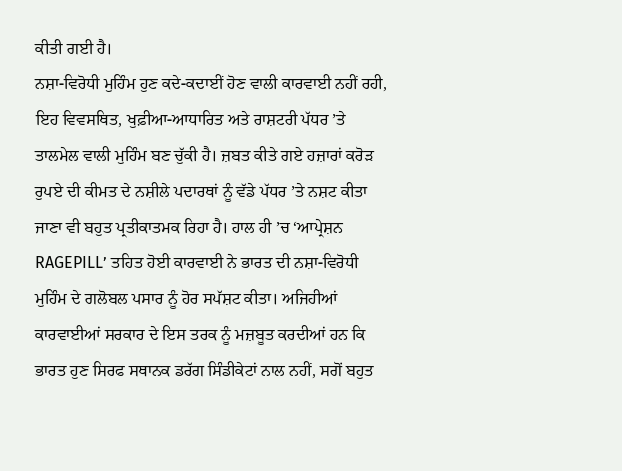ਕੀਤੀ ਗਈ ਹੈ।
ਨਸ਼ਾ-ਵਿਰੋਧੀ ਮੁਹਿੰਮ ਹੁਣ ਕਦੇ-ਕਦਾਈਂ ਹੋਣ ਵਾਲੀ ਕਾਰਵਾਈ ਨਹੀਂ ਰਹੀ, ਇਹ ਵਿਵਸਥਿਤ, ਖੁਫ਼ੀਆ-ਆਧਾਰਿਤ ਅਤੇ ਰਾਸ਼ਟਰੀ ਪੱਧਰ ’ਤੇ ਤਾਲਮੇਲ ਵਾਲੀ ਮੁਹਿੰਮ ਬਣ ਚੁੱਕੀ ਹੈ। ਜ਼ਬਤ ਕੀਤੇ ਗਏ ਹਜ਼ਾਰਾਂ ਕਰੋੜ ਰੁਪਏ ਦੀ ਕੀਮਤ ਦੇ ਨਸ਼ੀਲੇ ਪਦਾਰਥਾਂ ਨੂੰ ਵੱਡੇ ਪੱਧਰ ’ਤੇ ਨਸ਼ਟ ਕੀਤਾ ਜਾਣਾ ਵੀ ਬਹੁਤ ਪ੍ਰਤੀਕਾਤਮਕ ਰਿਹਾ ਹੈ। ਹਾਲ ਹੀ ’ਚ ‘ਆਪ੍ਰੇਸ਼ਨ RAGEPILL’ ਤਹਿਤ ਹੋਈ ਕਾਰਵਾਈ ਨੇ ਭਾਰਤ ਦੀ ਨਸ਼ਾ-ਵਿਰੋਧੀ ਮੁਹਿੰਮ ਦੇ ਗਲੋਬਲ ਪਸਾਰ ਨੂੰ ਹੋਰ ਸਪੱਸ਼ਟ ਕੀਤਾ। ਅਜਿਹੀਆਂ ਕਾਰਵਾਈਆਂ ਸਰਕਾਰ ਦੇ ਇਸ ਤਰਕ ਨੂੰ ਮਜ਼ਬੂਤ ਕਰਦੀਆਂ ਹਨ ਕਿ ਭਾਰਤ ਹੁਣ ਸਿਰਫ ਸਥਾਨਕ ਡਰੱਗ ਸਿੰਡੀਕੇਟਾਂ ਨਾਲ ਨਹੀਂ, ਸਗੋਂ ਬਹੁਤ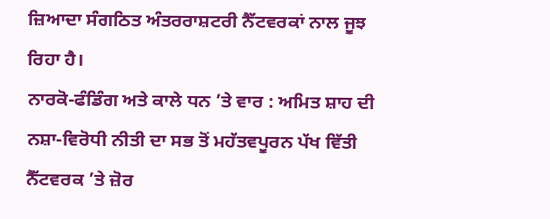ਜ਼ਿਆਦਾ ਸੰਗਠਿਤ ਅੰਤਰਰਾਸ਼ਟਰੀ ਨੈੱਟਵਰਕਾਂ ਨਾਲ ਜੂਝ ਰਿਹਾ ਹੈ।
ਨਾਰਕੋ-ਫੰਡਿੰਗ ਅਤੇ ਕਾਲੇ ਧਨ ’ਤੇ ਵਾਰ : ਅਮਿਤ ਸ਼ਾਹ ਦੀ ਨਸ਼ਾ-ਵਿਰੋਧੀ ਨੀਤੀ ਦਾ ਸਭ ਤੋਂ ਮਹੱਤਵਪੂਰਨ ਪੱਖ ਵਿੱਤੀ ਨੈੱਟਵਰਕ ’ਤੇ ਜ਼ੋਰ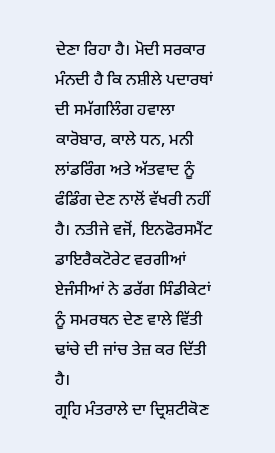ਦੇਣਾ ਰਿਹਾ ਹੈ। ਮੋਦੀ ਸਰਕਾਰ ਮੰਨਦੀ ਹੈ ਕਿ ਨਸ਼ੀਲੇ ਪਦਾਰਥਾਂ ਦੀ ਸਮੱਗਲਿੰਗ ਹਵਾਲਾ ਕਾਰੋਬਾਰ, ਕਾਲੇ ਧਨ, ਮਨੀ ਲਾਂਡਰਿੰਗ ਅਤੇ ਅੱਤਵਾਦ ਨੂੰ ਫੰਡਿੰਗ ਦੇਣ ਨਾਲੋਂ ਵੱਖਰੀ ਨਹੀਂ ਹੈ। ਨਤੀਜੇ ਵਜੋਂ, ਇਨਫੋਰਸਮੈਂਟ ਡਾਇਰੈਕਟੋਰੇਟ ਵਰਗੀਆਂ ਏਜੰਸੀਆਂ ਨੇ ਡਰੱਗ ਸਿੰਡੀਕੇਟਾਂ ਨੂੰ ਸਮਰਥਨ ਦੇਣ ਵਾਲੇ ਵਿੱਤੀ ਢਾਂਚੇ ਦੀ ਜਾਂਚ ਤੇਜ਼ ਕਰ ਦਿੱਤੀ ਹੈ।
ਗ੍ਰਹਿ ਮੰਤਰਾਲੇ ਦਾ ਦ੍ਰਿਸ਼ਟੀਕੋਣ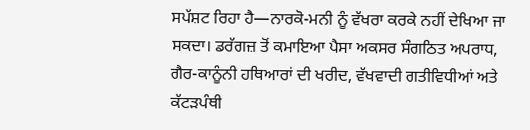ਸਪੱਸ਼ਟ ਰਿਹਾ ਹੈ—ਨਾਰਕੋ-ਮਨੀ ਨੂੰ ਵੱਖਰਾ ਕਰਕੇ ਨਹੀਂ ਦੇਖਿਆ ਜਾ ਸਕਦਾ। ਡਰੱਗਜ਼ ਤੋਂ ਕਮਾਇਆ ਪੈਸਾ ਅਕਸਰ ਸੰਗਠਿਤ ਅਪਰਾਧ, ਗੈਰ-ਕਾਨੂੰਨੀ ਹਥਿਆਰਾਂ ਦੀ ਖਰੀਦ, ਵੱਖਵਾਦੀ ਗਤੀਵਿਧੀਆਂ ਅਤੇ ਕੱਟੜਪੰਥੀ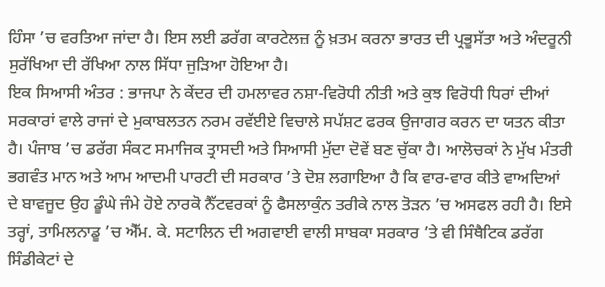ਹਿੰਸਾ ’ਚ ਵਰਤਿਆ ਜਾਂਦਾ ਹੈ। ਇਸ ਲਈ ਡਰੱਗ ਕਾਰਟੇਲਜ਼ ਨੂੰ ਖ਼ਤਮ ਕਰਨਾ ਭਾਰਤ ਦੀ ਪ੍ਰਭੂਸੱਤਾ ਅਤੇ ਅੰਦਰੂਨੀ ਸੁਰੱਖਿਆ ਦੀ ਰੱਖਿਆ ਨਾਲ ਸਿੱਧਾ ਜੁੜਿਆ ਹੋਇਆ ਹੈ।
ਇਕ ਸਿਆਸੀ ਅੰਤਰ : ਭਾਜਪਾ ਨੇ ਕੇਂਦਰ ਦੀ ਹਮਲਾਵਰ ਨਸ਼ਾ-ਵਿਰੋਧੀ ਨੀਤੀ ਅਤੇ ਕੁਝ ਵਿਰੋਧੀ ਧਿਰਾਂ ਦੀਆਂ ਸਰਕਾਰਾਂ ਵਾਲੇ ਰਾਜਾਂ ਦੇ ਮੁਕਾਬਲਤਨ ਨਰਮ ਰਵੱਈਏ ਵਿਚਾਲੇ ਸਪੱਸ਼ਟ ਫਰਕ ਉਜਾਗਰ ਕਰਨ ਦਾ ਯਤਨ ਕੀਤਾ ਹੈ। ਪੰਜਾਬ ’ਚ ਡਰੱਗ ਸੰਕਟ ਸਮਾਜਿਕ ਤ੍ਰਾਸਦੀ ਅਤੇ ਸਿਆਸੀ ਮੁੱਦਾ ਦੋਵੇਂ ਬਣ ਚੁੱਕਾ ਹੈ। ਆਲੋਚਕਾਂ ਨੇ ਮੁੱਖ ਮੰਤਰੀ ਭਗਵੰਤ ਮਾਨ ਅਤੇ ਆਮ ਆਦਮੀ ਪਾਰਟੀ ਦੀ ਸਰਕਾਰ ’ਤੇ ਦੋਸ਼ ਲਗਾਇਆ ਹੈ ਕਿ ਵਾਰ-ਵਾਰ ਕੀਤੇ ਵਾਅਦਿਆਂ ਦੇ ਬਾਵਜੂਦ ਉਹ ਡੂੰਘੇ ਜੰਮੇ ਹੋਏ ਨਾਰਕੋ ਨੈੱਟਵਰਕਾਂ ਨੂੰ ਫੈਸਲਾਕੁੰਨ ਤਰੀਕੇ ਨਾਲ ਤੋੜਨ ’ਚ ਅਸਫਲ ਰਹੀ ਹੈ। ਇਸੇ ਤਰ੍ਹਾਂ, ਤਾਮਿਲਨਾਡੂ ’ਚ ਐੱਮ. ਕੇ. ਸਟਾਲਿਨ ਦੀ ਅਗਵਾਈ ਵਾਲੀ ਸਾਬਕਾ ਸਰਕਾਰ ’ਤੇ ਵੀ ਸਿੰਥੈਟਿਕ ਡਰੱਗ ਸਿੰਡੀਕੇਟਾਂ ਦੇ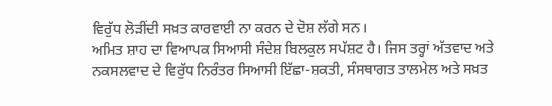ਵਿਰੁੱਧ ਲੋੜੀਂਦੀ ਸਖ਼ਤ ਕਾਰਵਾਈ ਨਾ ਕਰਨ ਦੇ ਦੋਸ਼ ਲੱਗੇ ਸਨ।
ਅਮਿਤ ਸ਼ਾਹ ਦਾ ਵਿਆਪਕ ਸਿਆਸੀ ਸੰਦੇਸ਼ ਬਿਲਕੁਲ ਸਪੱਸ਼ਟ ਹੈ। ਜਿਸ ਤਰ੍ਹਾਂ ਅੱਤਵਾਦ ਅਤੇ ਨਕਸਲਵਾਦ ਦੇ ਵਿਰੁੱਧ ਨਿਰੰਤਰ ਸਿਆਸੀ ਇੱਛਾ-ਸ਼ਕਤੀ, ਸੰਸਥਾਗਤ ਤਾਲਮੇਲ ਅਤੇ ਸਖ਼ਤ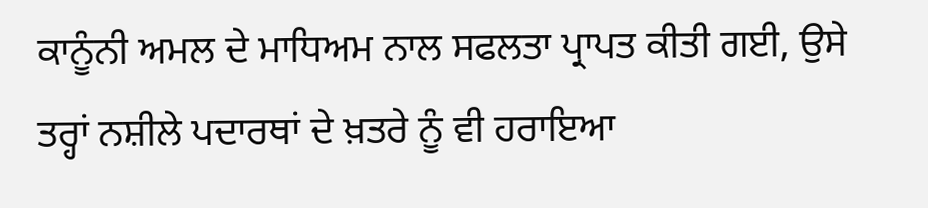ਕਾਨੂੰਨੀ ਅਮਲ ਦੇ ਮਾਧਿਅਮ ਨਾਲ ਸਫਲਤਾ ਪ੍ਰਾਪਤ ਕੀਤੀ ਗਈ, ਉਸੇ ਤਰ੍ਹਾਂ ਨਸ਼ੀਲੇ ਪਦਾਰਥਾਂ ਦੇ ਖ਼ਤਰੇ ਨੂੰ ਵੀ ਹਰਾਇਆ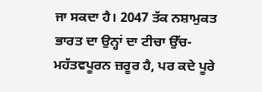ਜਾ ਸਕਦਾ ਹੈ। 2047 ਤੱਕ ਨਸ਼ਾਮੁਕਤ ਭਾਰਤ ਦਾ ਉਨ੍ਹਾਂ ਦਾ ਟੀਚਾ ਉੱਚ-ਮਹੱਤਵਪੂਰਨ ਜ਼ਰੂਰ ਹੈ, ਪਰ ਕਦੇ ਪੂਰੇ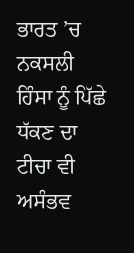ਭਾਰਤ ’ਚ ਨਕਸਲੀ ਹਿੰਸਾ ਨੂੰ ਪਿੱਛੇ ਧੱਕਣ ਦਾ ਟੀਚਾ ਵੀ ਅਸੰਭਵ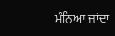ਮੰਨਿਆ ਜਾਂਦਾ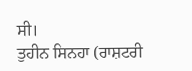ਸੀ।
ਤੁਹੀਨ ਸਿਨਹਾ (ਰਾਸ਼ਟਰੀ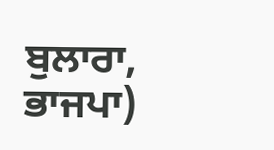ਬੁਲਾਰਾ, ਭਾਜਪਾ)